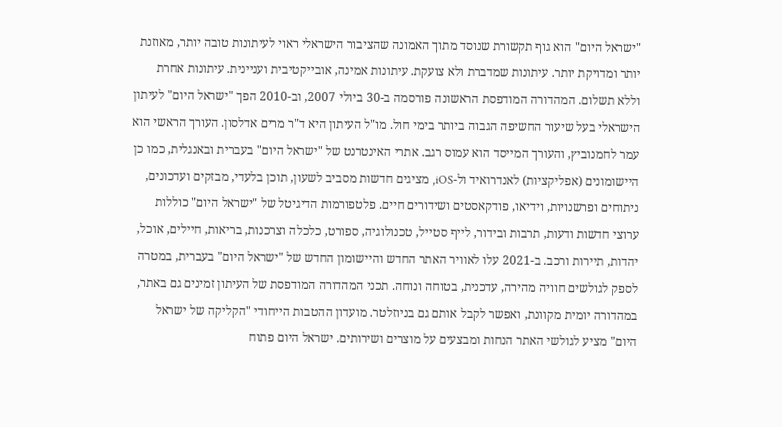"ישראל היום" הוא גוף תקשורת שנוסד מתוך האמונה שהציבור הישראלי ראוי לעיתונות טובה יותר, מאוזנת יותר ומדויקת יותר. עיתונות שמדברת ולא צועקת. עיתונות אמינה, אובייקטיבית ועניינית. עיתונות אחרת וללא תשלום. המהדורה המודפסת הראשונה פורסמה ב-30 ביולי 2007, וב-2010 הפך "ישראל היום" לעיתון הישראלי בעל שיעור החשיפה הגבוה ביותר בימי חול. מו"ל העיתון היא ד"ר מרים אדלסון. העורך הראשי הוא עמר לחמנוביץ, והעורך המייסד הוא עמוס רגב. אתרי האינטרנט של "ישראל היום" בעברית ובאנגלית, כמו כן היישומונים (אפליקציות) לאנדרואיד ול-iOS, מציגים חדשות מסביב לשעון, תוכן בלעדי, מבזקים ועדכונים, ניתוחים ופרשנויות, וידיאו, פודקאסטים ושידורים חיים. פלטפורמות הדיגיטל של "ישראל היום" כוללות ערוצי חדשות ודעות, תרבות ובידור, לייף סטייל, טכנולוגיה, ספורט, כלכלה וצרכנות, בריאות, חיילים, אוכל, יהדות, תיירות ורכב. ב-2021 עלו לאוויר האתר החדש והיישומון החדש של "ישראל היום" בעברית, במטרה לספק לגולשים חוויה מהירה, עדכנית, בטוחה ונוחה. תכני המהדורה המודפסת של העיתון זמינים גם באתר, במהדורה יומית מקוונת, ואפשר לקבל אותם גם בניוזלטר. מועדון ההטבות הייחודי "הקליקה של ישראל היום" מציע לגולשי האתר הנחות ומבצעים על מוצרים ושירותים. ישראל היום פתוח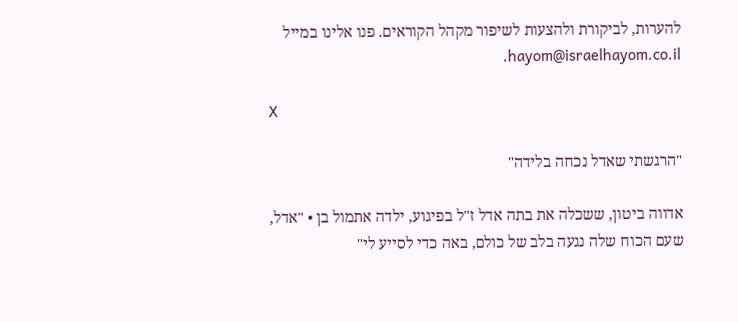להערות, לביקורת ולהצעות לשיפור מקהל הקוראים. פנו אלינו במייל hayom@israelhayom.co.il.

X

"הרגשתי שאדל נכחה בלידה"

אדווה ביטון, ששכלה את בתה אדל ז"ל בפיגוע, ילדה אתמול בן • "אדל, שעם הכוח שלה נגעה בלב של כולם, באה כדי לסייע לי"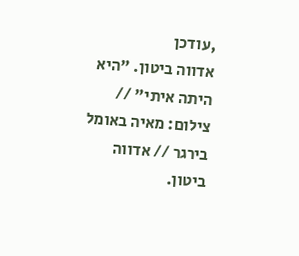,עודכן
אדווה ביטון. "היא היתה איתי" // צילום: מאיה באומל בירגר // אדווה ביטון.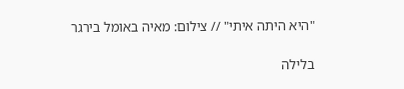"היא היתה איתי" // צילום: מאיה באומל בירגר

בלילה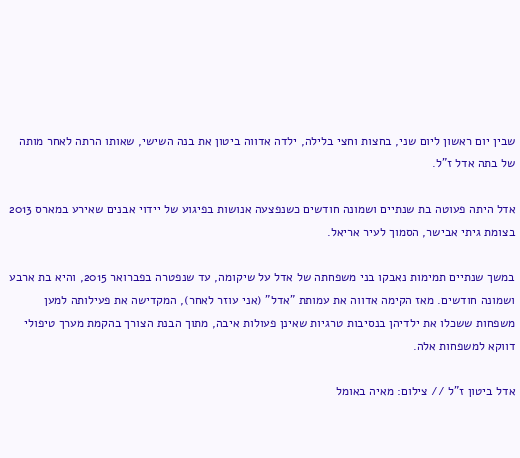שבין יום ראשון ליום שני, בחצות וחצי בלילה, ילדה אדווה ביטון את בנה השישי, שאותו הרתה לאחר מותה של בתה אדל ז"ל.

אדל היתה פעוטה בת שנתיים ושמונה חודשים כשנפצעה אנושות בפיגוע של יידוי אבנים שאירע במארס 2013 בצומת גיתי אבישר, הסמוך לעיר אריאל.

במשך שנתיים תמימות נאבקו בני משפחתה של אדל על שיקומה, עד שנפטרה בפברואר 2015, והיא בת ארבע ושמונה חודשים. מאז הקימה אדווה את עמותת "אדל" (אני עוזר לאחר), המקדישה את פעילותה למען משפחות ששכלו את ילדיהן בנסיבות טרגיות שאינן פעולות איבה, מתוך הבנת הצורך בהקמת מערך טיפולי דווקא למשפחות אלה.

אדל ביטון ז"ל // צילום: מאיה באומל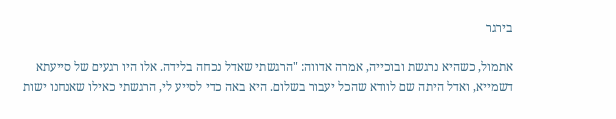בירגר

אתמול, כשהיא נרגשת ובוכייה, אמרה אדווה: "הרגשתי שאדל נכחה בלידה. אלו היו רגעים של סייעתא דשמייא, ואדל היתה שם לוודא שהכל יעבור בשלום. היא באה כדי לסייע לי, הרגשתי כאילו שאנחנו ישות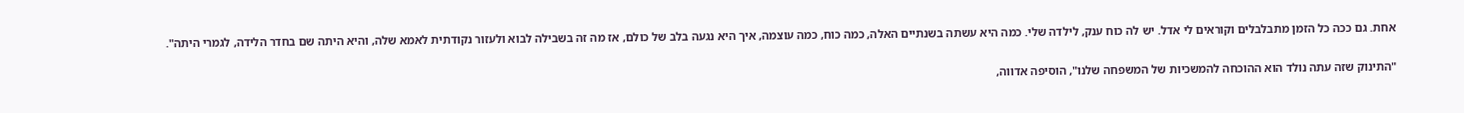אחת. גם ככה כל הזמן מתבלבלים וקוראים לי אדל. יש לה כוח ענק, לילדה שלי. כמה היא עשתה בשנתיים האלה, כמה כוח, כמה עוצמה, איך היא נגעה בלב של כולם, אז מה זה בשבילה לבוא ולעזור נקודתית לאמא שלה, והיא היתה שם בחדר הלידה, לגמרי היתה".

"התינוק שזה עתה נולד הוא ההוכחה להמשכיות של המשפחה שלנו", הוסיפה אדווה,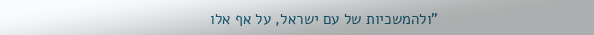"ולהמשכיות של עם ישראל, על אף אלו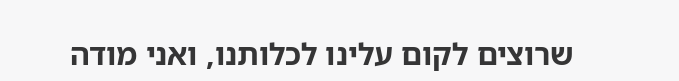שרוצים לקום עלינו לכלותנו, ואני מודה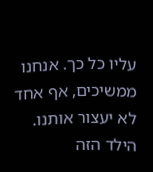עליו כל כך. אנחנו ממשיכים, אף אחד לא יעצור אותנו. הילד הזה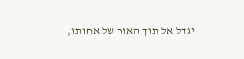יגדל אל תוך האור של אחותו,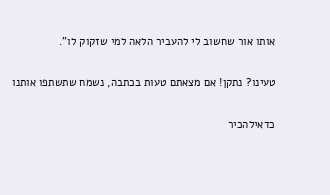אותו אור שחשוב לי להעביר הלאה למי שזקוק לו".

טעינו? נתקן! אם מצאתם טעות בכתבה, נשמח שתשתפו אותנו

כדאילהכיר